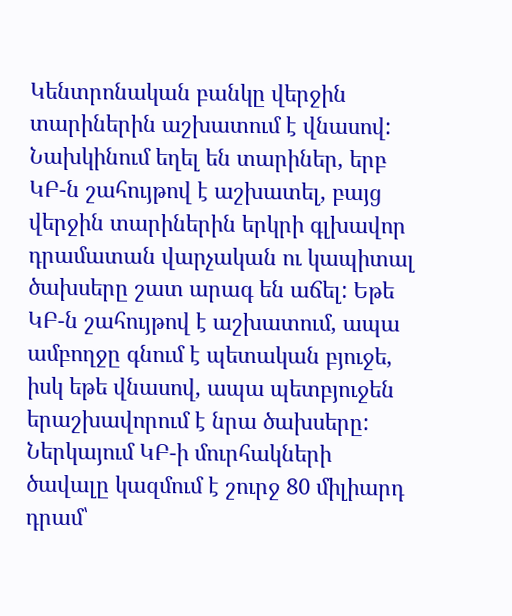Կենտրոնական բանկը վերջին տարիներին աշխատում է վնասով: Նախկինում եղել են տարիներ, երբ ԿԲ-ն շահույթով է աշխատել, բայց վերջին տարիներին երկրի գլխավոր դրամատան վարչական ու կապիտալ ծախսերը շատ արագ են աճել: Եթե ԿԲ-ն շահույթով է աշխատում, ապա ամբողջը գնում է պետական բյուջե, իսկ եթե վնասով, ապա պետբյուջեն երաշխավորում է նրա ծախսերը: Ներկայում ԿԲ-ի մուրհակների ծավալը կազմում է շուրջ 80 միլիարդ դրամ՝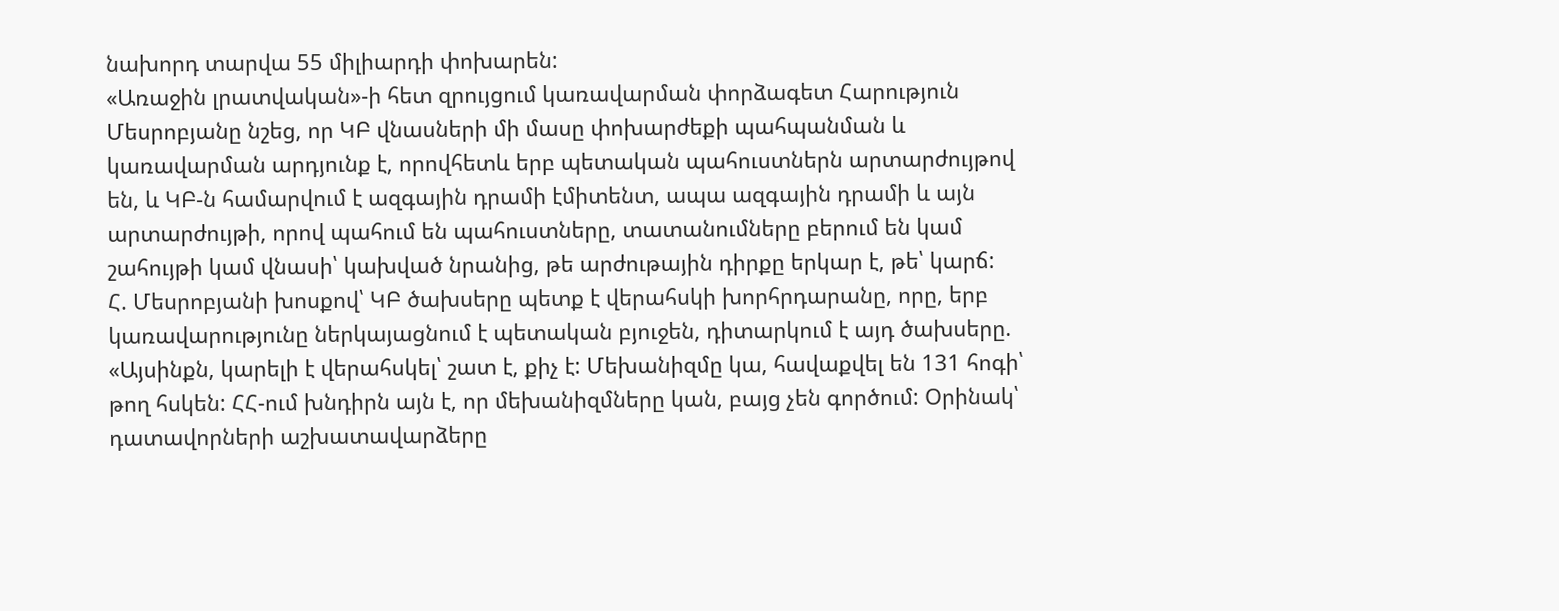նախորդ տարվա 55 միլիարդի փոխարեն:
«Առաջին լրատվական»-ի հետ զրույցում կառավարման փորձագետ Հարություն Մեսրոբյանը նշեց, որ ԿԲ վնասների մի մասը փոխարժեքի պահպանման և կառավարման արդյունք է, որովհետև երբ պետական պահուստներն արտարժույթով են, և ԿԲ-ն համարվում է ազգային դրամի էմիտենտ, ապա ազգային դրամի և այն արտարժույթի, որով պահում են պահուստները, տատանումները բերում են կամ շահույթի կամ վնասի՝ կախված նրանից, թե արժութային դիրքը երկար է, թե՝ կարճ:
Հ. Մեսրոբյանի խոսքով՝ ԿԲ ծախսերը պետք է վերահսկի խորհրդարանը, որը, երբ կառավարությունը ներկայացնում է պետական բյուջեն, դիտարկում է այդ ծախսերը. «Այսինքն, կարելի է վերահսկել՝ շատ է, քիչ է: Մեխանիզմը կա, հավաքվել են 131 հոգի՝ թող հսկեն: ՀՀ-ում խնդիրն այն է, որ մեխանիզմները կան, բայց չեն գործում: Օրինակ՝ դատավորների աշխատավարձերը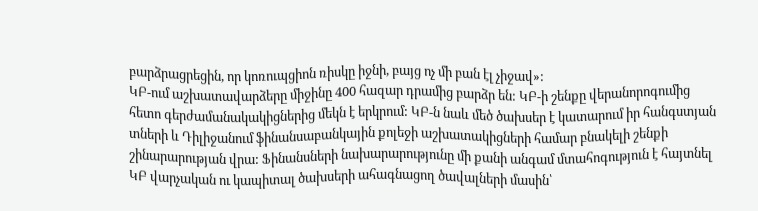բարձրացրեցին, որ կոռուպցիոն ռիսկը իջնի, բայց ոչ մի բան էլ չիջավ»:
ԿԲ-ում աշխատավարձերը միջինը 400 հազար դրամից բարձր են: ԿԲ-ի շենքը վերանորոգումից հետո գերժամանակակիցներից մեկն է երկրում: ԿԲ-ն նաև մեծ ծախսեր է կատարում իր հանգստյան տների և Դիլիջանում ֆինանսաբանկային քոլեջի աշխատակիցների համար բնակելի շենքի շինարարության վրա: Ֆինանսների նախարարությունը մի քանի անգամ մտահոգություն է հայտնել ԿԲ վարչական ու կապիտալ ծախսերի ահագնացող ծավալների մասին՝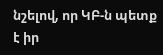նշելով, որ ԿԲ-ն պետք է իր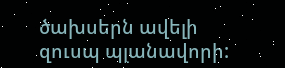ծախսերն ավելի զուսպ պլանավորի: